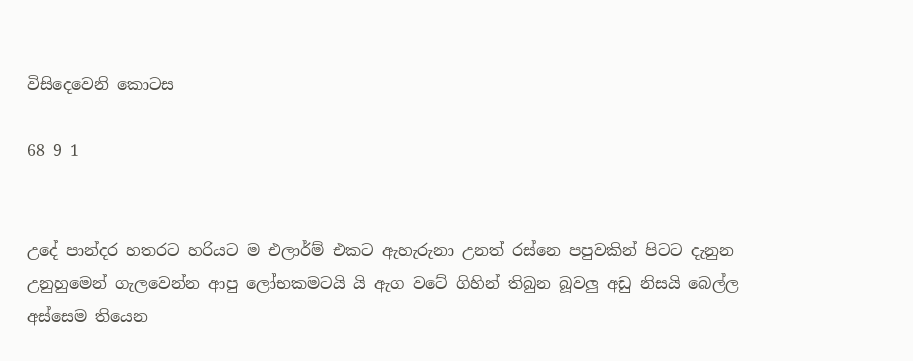විසිදෙවෙනි කොටස

68 9 1


උදේ පාන්දර හතරට හරියට ම එලාර්ම් එකට ඇහැරුනා උනත් රස්නෙ පපුවකින් පිටට දැනුන උනුහුමෙන් ගැලවෙන්න ආපු ලෝභකමටයි යි ඇග වටේ ගිහින් තිබුන බූවලු අඩු නිසයි බෙල්ල අස්සෙම තියෙන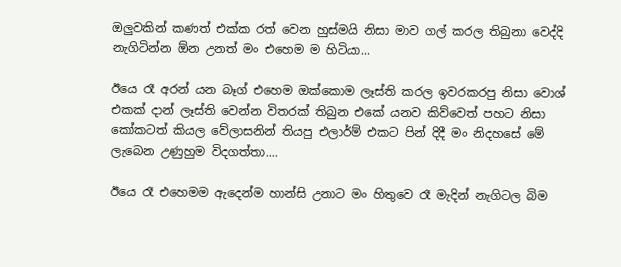ඔලුවකින් කණත් එක්ක රත් වෙන හුස්මයි නිසා මාව ගල් කරල තිබුනා වෙද්දි නැගිටින්න ඕන උනත් මං එහෙම ම හිටියා...

ඊයෙ රෑ අරන් යන බෑග් එහෙම ඔක්කොම ලෑස්ති කරල ඉවරකරපු නිසා වොශ් එකක් දාන් ලෑස්‍ති වෙන්න විතරක් තිබුන එකේ යනව කිව්වෙත් පහට නිසා කෝකටත් කියල වේලාසනින් තියපු එලාර්ම් එකට පින් දිදී මං නිදහසේ මේ ලැබෙන උණුහුම විදගත්තා....

ඊයෙ රෑ එහෙමම ඇදෙන්ම හාන්සි උනාට මං හිතුවෙ රෑ මැදින් නැගිටල බිම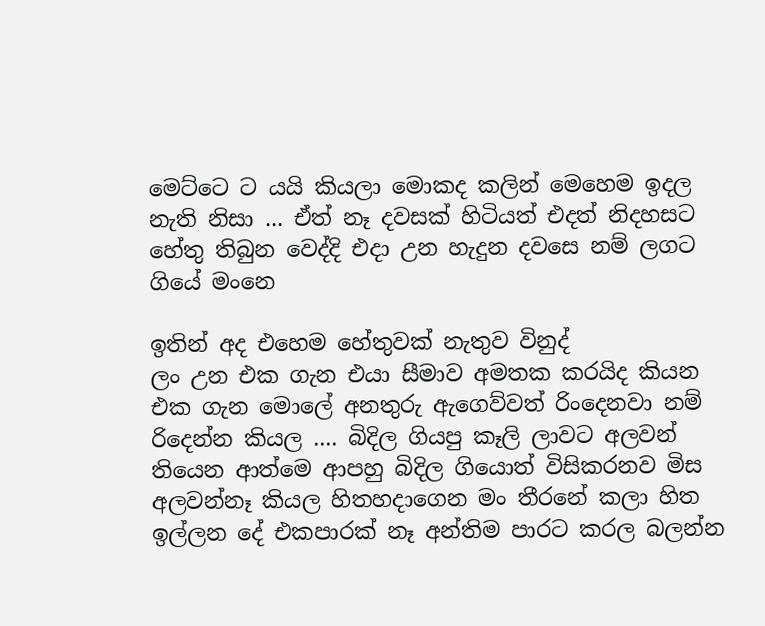මෙට්ටෙ ට යයි කියලා මොකද කලින් මෙහෙම ඉදල නැති නිසා ... ඒත් නෑ දවසක් හිටියත් එදත් නිදහසට හේතු තිබුන වෙද්දි එදා උන හැදුන දවසෙ නම් ලගට ගියේ මංනෙ

ඉතින් අද එහෙම හේතුවක් නැතුව විනුද්
ලං උන එක ගැන එයා සීමාව අමතක කරයිද කියන එක ගැන මොලේ අනතුරු ඇගෙව්වත් රිංදෙනවා නම් රිදෙන්න කියල .... බිදිල ගියපු කෑලි ලාවට අලවන් තියෙන ආත්මෙ ආපහු බිදිල ගියොත් විසිකරනව මිස අලවන්නෑ කියල හිතහදාගෙන මං තීරනේ කලා හිත ඉල්ලන දේ එකපාරක් නෑ අන්තිම පාරට කරල බලන්න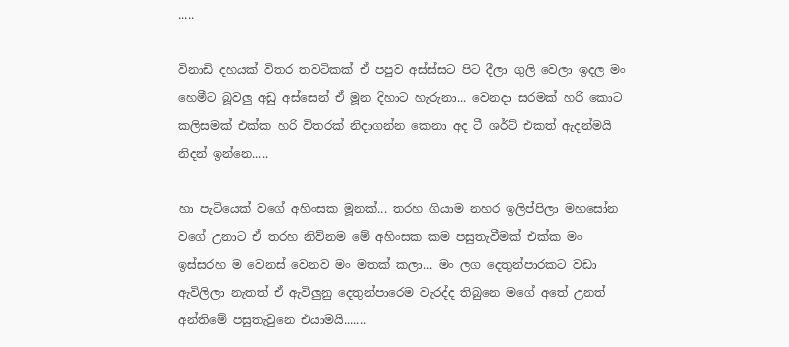.....

විනාඩි දහයක් විතර තවටිකක් ඒ පපුව අස්ස්සට පිට දීලා ගුලි වෙලා ඉදල මං හෙමීට බූවලු අඩු අස්සෙන් ඒ මූන දිහාට හැරුනා... වෙනදා සරමක් හරි කොට කලිසමක් එක්ක හරි විතරක් නිදාගන්න කෙනා අද ටී ශර්ට් එකත් ඇදන්මයි නිදන් ඉන්නෙ.....

හා පැටියෙක් වගේ අහිංසක මූනක්... තරහ ගියාම නහර ඉලිප්පිලා මහසෝන වගේ උනාට ඒ තරහ නිව්නම මේ අහිංසක කම පසුතැවීමක් එක්ක මං ඉස්සරහ ම වෙනස් වෙනව මං මතක් කලා... මං ලග දෙතුන්පාරකට වඩා ඇවිලිලා නැතත් ඒ ඇවිලුනු දෙතුන්පාරෙම වැරද්ද තිබුනෙ මගේ අතේ උනත් අන්තිමේ පසුතැවුනෙ එයාමයි.......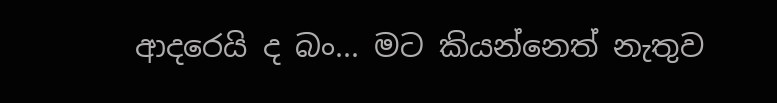ආදරෙයි ද බං... මට කියන්නෙත් නැතුව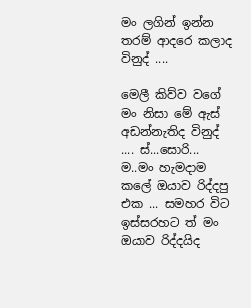මං ලගින් ඉන්න තරම් ආදරෙ කලාද විනුද් ....

මෙලී කිව්ව වගේ මං නිසා මේ ඇස් අඩන්නැතිද විනුද් .... ස්...සොරි... ම..මං හැමදාම කලේ ඔයාව රිද්දපු එක ... සමහර විට ඉස්සරහට ත් මං ඔයාව රිද්දයිද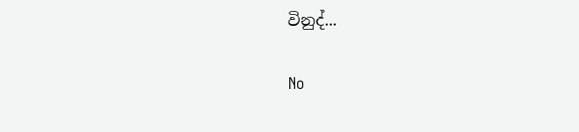විනුද්...

No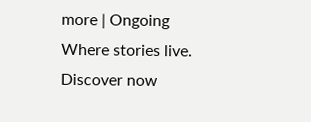more | Ongoing Where stories live. Discover now